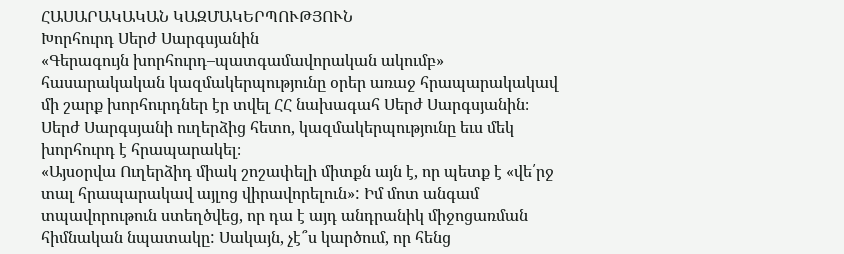ՀԱՍԱՐԱԿԱԿԱՆ ԿԱԶՄԱԿԵՐՊՈՒԹՅՈՒՆ
Խորհուրդ Սերժ Սարգսյանին
«Գերագույն խորհուրդ–պատգամավորական ակումբ» հասարակական կազմակերպությունը օրեր առաջ հրապարակակավ մի շարք խորհուրդներ էր տվել ՀՀ նախագահ Սերժ Սարգսյանին։ Սերժ Սարգսյանի ուղերձից հետո, կազմակերպությունը եւս մեկ խորհուրդ է հրապարակել։
«Այսօրվա Ուղերձիդ միակ շոշափելի միտքն այն է, որ պետք է «վե՛րջ տալ հրապարակավ այլոց վիրավորելուն»: Իմ մոտ անգամ տպավորութուն ստեղծվեց, որ դա է այդ անդրանիկ միջոցառման հիմնական նպատակը: Սակայն, չէ՞ս կարծում, որ հենց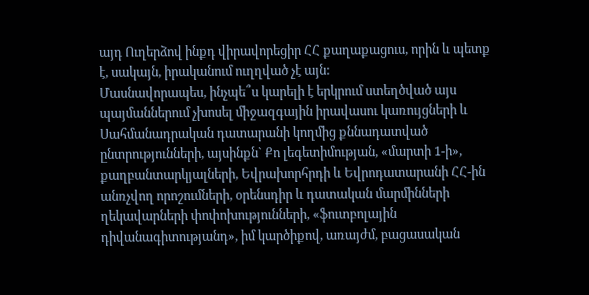այդ Ուղերձով ինքդ վիրավորեցիր ՀՀ քաղաքացուս, որին և պետք է, սակայն, իրականում ուղղված չէ այն:
Մասնավորապես, ինչպե՞ս կարելի է երկրում ստեղծված այս պայմաններում չխոսել միջազգային իրավասու կառույցների և Սահմանադրական դատարանի կողմից քննադատված ընտրությունների, այսինքն` Քո լեգետիմության, «մարտի 1-ի», քաղբանտարկյալների, Եվրախորհրդի և Եվրոդատարանի ՀՀ-ին անռչվող որոշումների, օրենսդիր և դատական մարմինների ղեկավարների փոփոխությունների, «ֆուտբոլային դիվանագիտությանդ», իմ կարծիքով, առայժմ, բացասական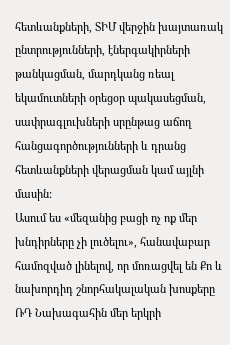հետևանքների, ՏԻՄ վերջին խայտառակ ընտրությունների, էներգակիրների թանկացման, մարդկանց ռեալ եկամուտների օրեցօր պակասեցման, սափրագլուխների սրընթաց աճող հանցագործությունների և դրանց հետևանքների վերացման կամ այլնի մասին:
Ասում ես «մեզանից բացի ոչ ոք մեր խնդիրները չի լուծելու», հանավաբար համոզված լինելով, որ մոռացվել են Քո և նախորդիդ շնորհակալական խոսքերը ՌԴ Նախագահին մեր երկրի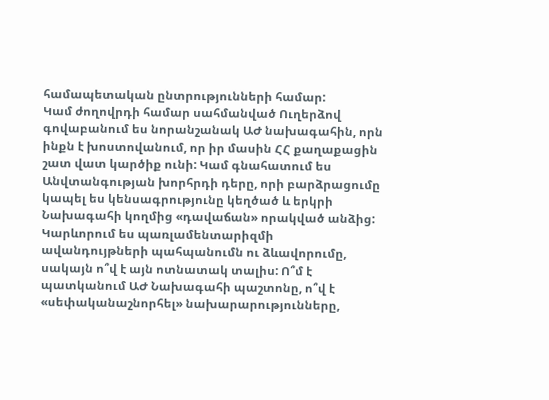համապետական ընտրությունների համար:
Կամ ժողովրդի համար սահմանված Ուղերձով գովաբանում ես նորանշանակ ԱԺ նախագահին, որն ինքն է խոստովանում, որ իր մասին ՀՀ քաղաքացին շատ վատ կարծիք ունի: Կամ գնահատում ես Անվտանգության խորհրդի դերը, որի բարձրացումը կապել ես կենսագրությունը կեղծած և երկրի Նախագահի կողմից «դավաճան» որակված անձից:
Կարևորում ես պառլամենտարիզմի ավանդույթների պահպանումն ու ձևավորումը, սակայն ո՞վ է այն ոտնատակ տալիս: Ո՞մ է պատկանում ԱԺ Նախագահի պաշտոնը, ո՞վ է «սեփականաշնորհել» նախարարությունները,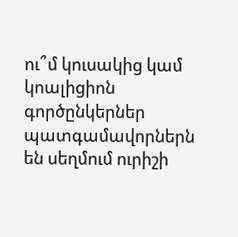ու՞մ կուսակից կամ կոալիցիոն գործընկերներ պատգամավորներն են սեղմում ուրիշի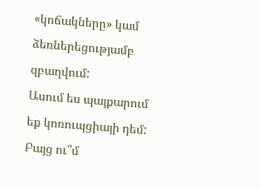«կոճակները» կամ ձեռներեցությամբ զբաղվում:
Ասում ես պայքարում եք կոռուպցիայի դեմ: Բայց ու՞մ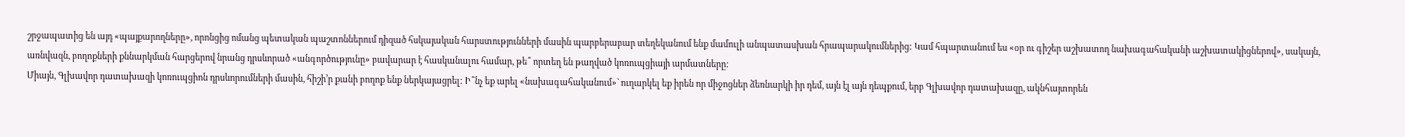շրջապատից են այդ «պայքարողները», որոնցից ոմանց պետական պաշտոններում դիզած հսկայական հարստությունների մասին պարբերաբար տեղեկանում ենք մամուլի անպատասխան հրապարակումներից: Կամ հպարտանում ես «օր ու գիշեր աշխատող նախագահականի աշխատակիցներով», սակայն, առնվազն, բողոքների քննարկման հարցերով նրանց դրսևորած «անգործությունը» բավարար է հասկանալու համար, թե՞ որտեղ են թաղված կոռուպցիայի արմատները:
Միայն, Գլխավոր դատախազի կոռուպցիոն դրսևորումների մասին, հիշի’ր քանի բողոք ենք ներկայացրել: Ի՞նչ եք արել «նախագահականում»` ուղարկել եք իրեն որ միջոցներ ձեռնարկի իր դեմ, այն էլ այն դեպքում, երբ Գլխավոր դատախազը, ակնհայտորեն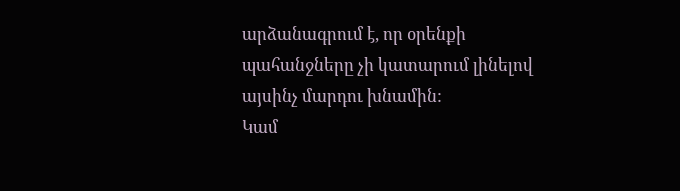արձանագրում է, որ օրենքի պահանջները չի կատարում լինելով այսինչ մարդու խնամին:
Կամ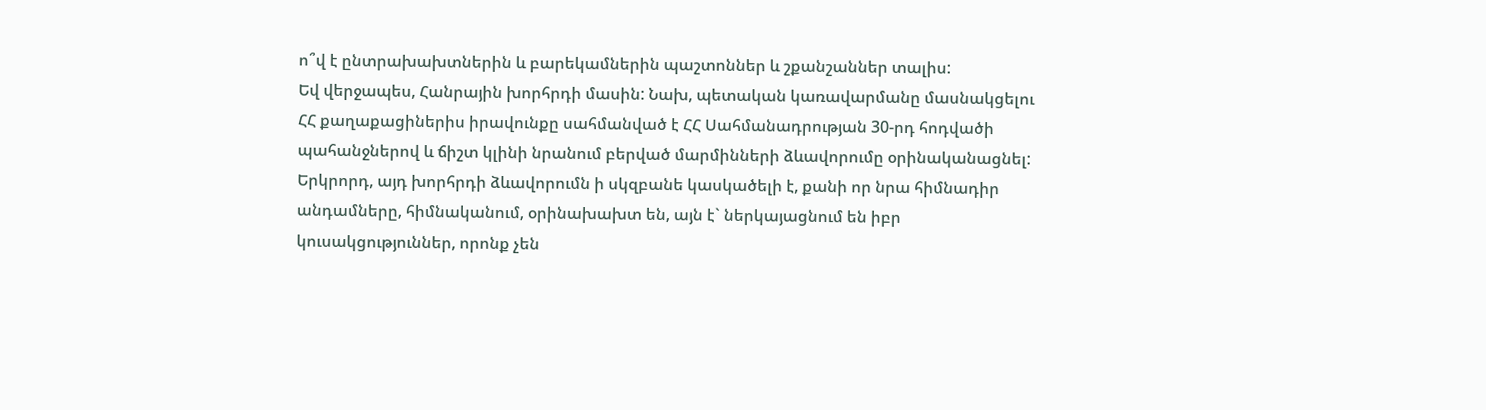ո՞վ է ընտրախախտներին և բարեկամներին պաշտոններ և շքանշաններ տալիս:
Եվ վերջապես, Հանրային խորհրդի մասին: Նախ, պետական կառավարմանը մասնակցելու ՀՀ քաղաքացիներիս իրավունքը սահմանված է ՀՀ Սահմանադրության 30-րդ հոդվածի պահանջներով և ճիշտ կլինի նրանում բերված մարմինների ձևավորումը օրինականացնել: Երկրորդ, այդ խորհրդի ձևավորումն ի սկզբանե կասկածելի է, քանի որ նրա հիմնադիր անդամները, հիմնականում, օրինախախտ են, այն է` ներկայացնում են իբր կուսակցություններ, որոնք չեն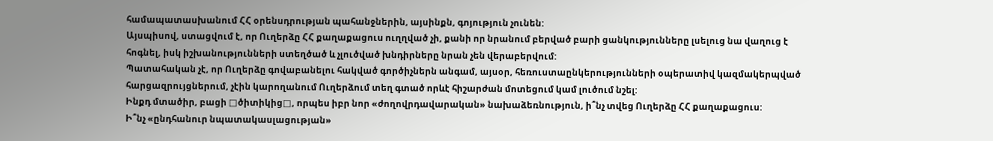համապատասխանում ՀՀ օրենսդրության պահանջներին, այսինքն, գոյություն չունեն:
Այսպիսով, ստացվում է, որ Ուղերձը ՀՀ քաղաքացուս ուղղված չի, քանի որ նրանում բերված բարի ցանկությունները լսելուց նա վաղուց է հոգնել, իսկ իշխանությունների ստեղծած և չլուծված խնդիրները նրան չեն վերաբերվում:
Պատահական չէ, որ Ուղերձը գովաբանելու հակված գործիչներն անգամ, այսօր, հեռուստաընկերությունների օպերատիվ կազմակերպված հարցազրույցներում, չէին կարողանում Ուղերձում տեղ գտած որևէ հիշարժան մոտեցում կամ լուծում նշել:
Ինքդ մտածիր, բացի □ծիտիկից□, որպես իբր նոր «ժողովրդավարական» նախաձեռնություն, ի՞նչ տվեց Ուղերձը ՀՀ քաղաքացուս:
Ի՞նչ «ընդհանուր նպատակասլացության»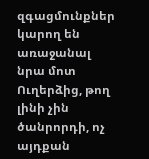զգացմունքներ կարող են առաջանալ նրա մոտ Ուղերձից, թող լինի չին ծանրորդի, ոչ այդքան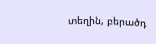տեղին, բերածդ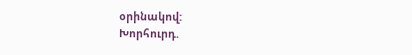օրինակով:
Խորհուրդ.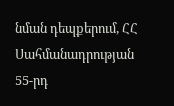նման դեպքերում, ՀՀ Սահմանադրության 55-րդ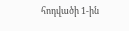հոդվածի 1-ին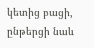կետից բացի, ընթերցի նաև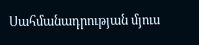Սահմանադրության մյուս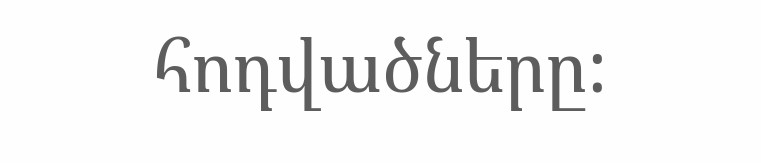հոդվածները: